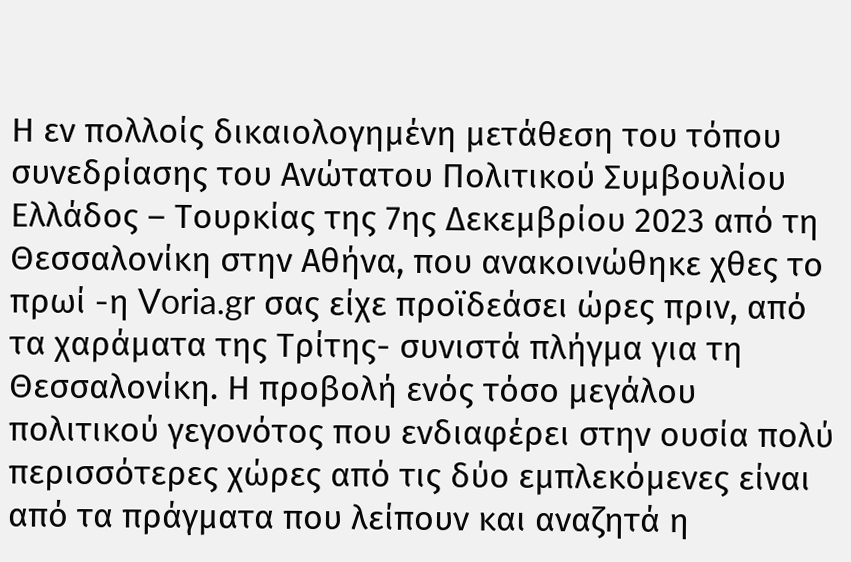Η εν πολλοίς δικαιολογημένη μετάθεση του τόπου συνεδρίασης του Ανώτατου Πολιτικού Συμβουλίου Ελλάδος – Τουρκίας της 7ης Δεκεμβρίου 2023 από τη Θεσσαλονίκη στην Αθήνα, που ανακοινώθηκε χθες το πρωί -η Voria.gr σας είχε προϊδεάσει ώρες πριν, από τα χαράματα της Τρίτης- συνιστά πλήγμα για τη Θεσσαλονίκη. Η προβολή ενός τόσο μεγάλου πολιτικού γεγονότος που ενδιαφέρει στην ουσία πολύ περισσότερες χώρες από τις δύο εμπλεκόμενες είναι από τα πράγματα που λείπουν και αναζητά η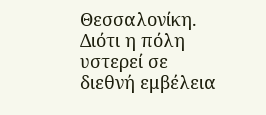Θεσσαλονίκη. Διότι η πόλη υστερεί σε διεθνή εμβέλεια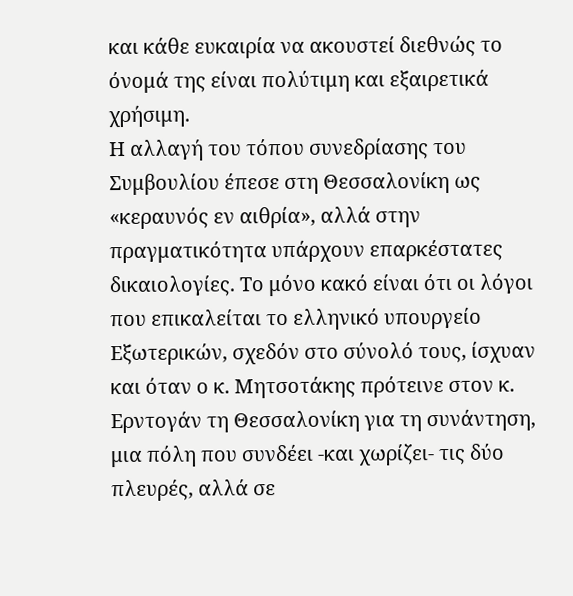και κάθε ευκαιρία να ακουστεί διεθνώς το όνομά της είναι πολύτιμη και εξαιρετικά χρήσιμη.
Η αλλαγή του τόπου συνεδρίασης του Συμβουλίου έπεσε στη Θεσσαλονίκη ως «κεραυνός εν αιθρία», αλλά στην πραγματικότητα υπάρχουν επαρκέστατες δικαιολογίες. Το μόνο κακό είναι ότι οι λόγοι που επικαλείται το ελληνικό υπουργείο Εξωτερικών, σχεδόν στο σύνολό τους, ίσχυαν και όταν ο κ. Μητσοτάκης πρότεινε στον κ. Ερντογάν τη Θεσσαλονίκη για τη συνάντηση, μια πόλη που συνδέει -και χωρίζει- τις δύο πλευρές, αλλά σε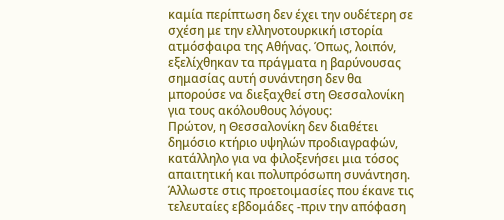καμία περίπτωση δεν έχει την ουδέτερη σε σχέση με την ελληνοτουρκική ιστορία ατμόσφαιρα της Αθήνας. Όπως, λοιπόν, εξελίχθηκαν τα πράγματα η βαρύνουσας σημασίας αυτή συνάντηση δεν θα μπορούσε να διεξαχθεί στη Θεσσαλονίκη για τους ακόλουθους λόγους:
Πρώτον, η Θεσσαλονίκη δεν διαθέτει δημόσιο κτήριο υψηλών προδιαγραφών, κατάλληλο για να φιλοξενήσει μια τόσος απαιτητική και πολυπρόσωπη συνάντηση. Άλλωστε στις προετοιμασίες που έκανε τις τελευταίες εβδομάδες -πριν την απόφαση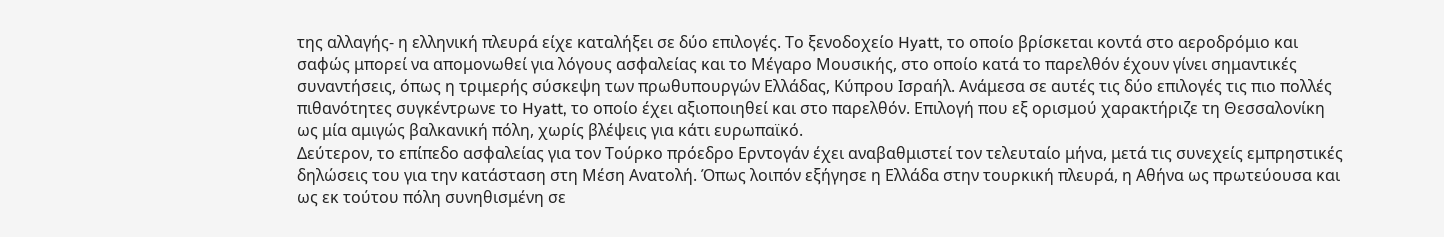της αλλαγής- η ελληνική πλευρά είχε καταλήξει σε δύο επιλογές. Το ξενοδοχείο Hyatt, το οποίο βρίσκεται κοντά στο αεροδρόμιο και σαφώς μπορεί να απομονωθεί για λόγους ασφαλείας και το Μέγαρο Μουσικής, στο οποίο κατά το παρελθόν έχουν γίνει σημαντικές συναντήσεις, όπως η τριμερής σύσκεψη των πρωθυπουργών Ελλάδας, Κύπρου Ισραήλ. Ανάμεσα σε αυτές τις δύο επιλογές τις πιο πολλές πιθανότητες συγκέντρωνε το Hyatt, το οποίο έχει αξιοποιηθεί και στο παρελθόν. Επιλογή που εξ ορισμού χαρακτήριζε τη Θεσσαλονίκη ως μία αμιγώς βαλκανική πόλη, χωρίς βλέψεις για κάτι ευρωπαϊκό.
Δεύτερον, το επίπεδο ασφαλείας για τον Τούρκο πρόεδρο Ερντογάν έχει αναβαθμιστεί τον τελευταίο μήνα, μετά τις συνεχείς εμπρηστικές δηλώσεις του για την κατάσταση στη Μέση Ανατολή. Όπως λοιπόν εξήγησε η Ελλάδα στην τουρκική πλευρά, η Αθήνα ως πρωτεύουσα και ως εκ τούτου πόλη συνηθισμένη σε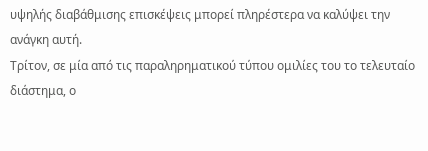υψηλής διαβάθμισης επισκέψεις μπορεί πληρέστερα να καλύψει την ανάγκη αυτή.
Τρίτον, σε μία από τις παραληρηματικού τύπου ομιλίες του το τελευταίο διάστημα, ο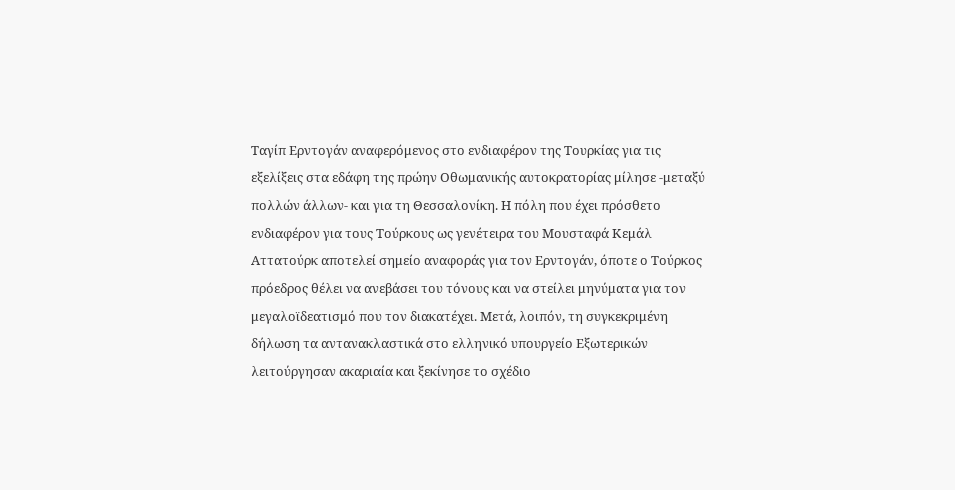Ταγίπ Ερντογάν αναφερόμενος στο ενδιαφέρον της Τουρκίας για τις εξελίξεις στα εδάφη της πρώην Οθωμανικής αυτοκρατορίας μίλησε -μεταξύ πολλών άλλων- και για τη Θεσσαλονίκη. Η πόλη που έχει πρόσθετο ενδιαφέρον για τους Τούρκους ως γενέτειρα του Μουσταφά Κεμάλ Αττατούρκ αποτελεί σημείο αναφοράς για τον Ερντογάν, όποτε ο Τούρκος πρόεδρος θέλει να ανεβάσει του τόνους και να στείλει μηνύματα για τον μεγαλοϊδεατισμό που τον διακατέχει. Μετά, λοιπόν, τη συγκεκριμένη δήλωση τα αντανακλαστικά στο ελληνικό υπουργείο Εξωτερικών λειτούργησαν ακαριαία και ξεκίνησε το σχέδιο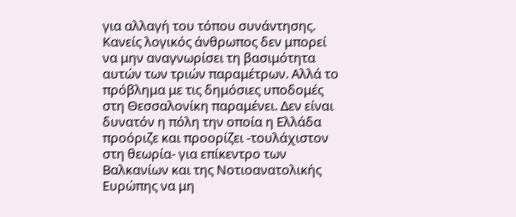για αλλαγή του τόπου συνάντησης.
Κανείς λογικός άνθρωπος δεν μπορεί να μην αναγνωρίσει τη βασιμότητα αυτών των τριών παραμέτρων. Αλλά το πρόβλημα με τις δημόσιες υποδομές στη Θεσσαλονίκη παραμένει. Δεν είναι δυνατόν η πόλη την οποία η Ελλάδα προόριζε και προορίζει -τουλάχιστον στη θεωρία- για επίκεντρο των Βαλκανίων και της Νοτιοανατολικής Ευρώπης να μη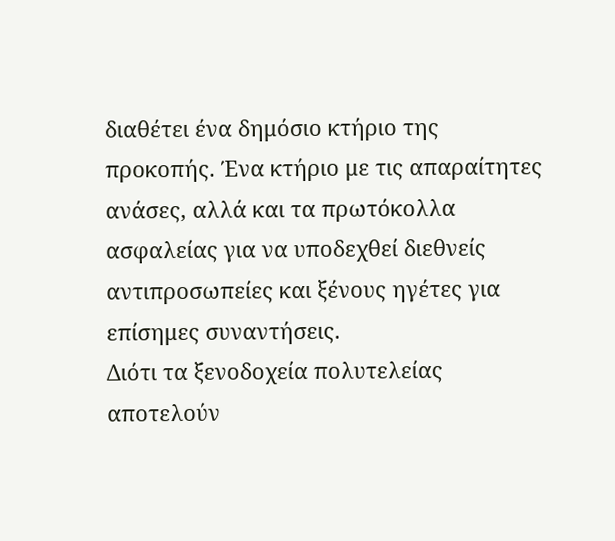διαθέτει ένα δημόσιο κτήριο της προκοπής. Ένα κτήριο με τις απαραίτητες ανάσες, αλλά και τα πρωτόκολλα ασφαλείας για να υποδεχθεί διεθνείς αντιπροσωπείες και ξένους ηγέτες για επίσημες συναντήσεις.
Διότι τα ξενοδοχεία πολυτελείας αποτελούν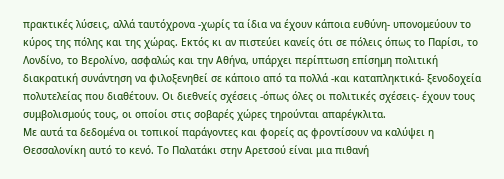πρακτικές λύσεις, αλλά ταυτόχρονα -χωρίς τα ίδια να έχουν κάποια ευθύνη- υπονομεύουν το κύρος της πόλης και της χώρας. Εκτός κι αν πιστεύει κανείς ότι σε πόλεις όπως το Παρίσι, το Λονδίνο, το Βερολίνο, ασφαλώς και την Αθήνα, υπάρχει περίπτωση επίσημη πολιτική διακρατική συνάντηση να φιλοξενηθεί σε κάποιο από τα πολλά -και καταπληκτικά- ξενοδοχεία πολυτελείας που διαθέτουν. Οι διεθνείς σχέσεις -όπως όλες οι πολιτικές σχέσεις- έχουν τους συμβολισμούς τους, οι οποίοι στις σοβαρές χώρες τηρούνται απαρέγκλιτα.
Με αυτά τα δεδομένα οι τοπικοί παράγοντες και φορείς ας φροντίσουν να καλύψει η Θεσσαλονίκη αυτό το κενό. Το Παλατάκι στην Αρετσού είναι μια πιθανή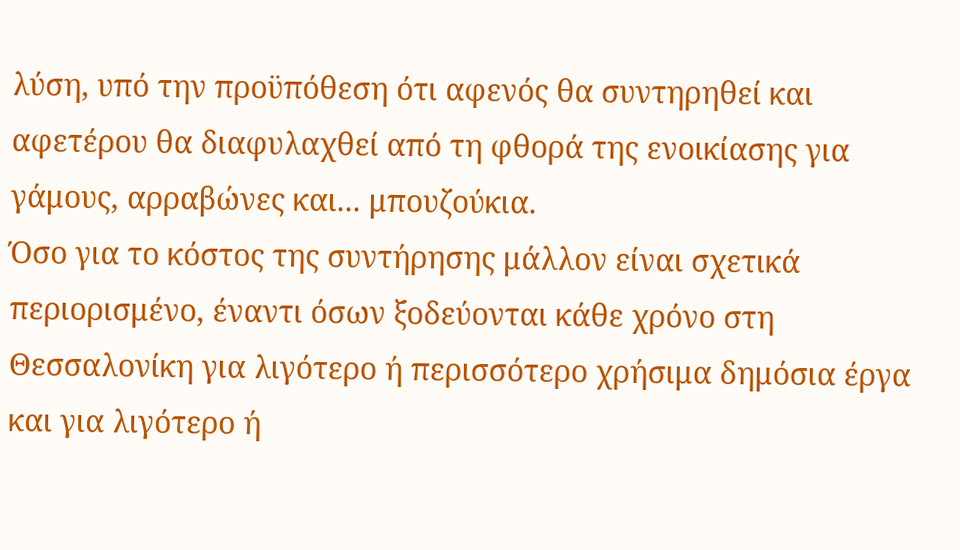λύση, υπό την προϋπόθεση ότι αφενός θα συντηρηθεί και αφετέρου θα διαφυλαχθεί από τη φθορά της ενοικίασης για γάμους, αρραβώνες και... μπουζούκια.
Όσο για το κόστος της συντήρησης μάλλον είναι σχετικά περιορισμένο, έναντι όσων ξοδεύονται κάθε χρόνο στη Θεσσαλονίκη για λιγότερο ή περισσότερο χρήσιμα δημόσια έργα και για λιγότερο ή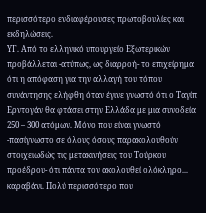περισσότερο ενδιαφέρουσες πρωτοβουλίες και εκδηλώσεις.
ΥΓ. Από το ελληνικό υπουργείο Εξωτερικών προβάλλεται -ατύπως, ως διαρροή- το επιχείρημα ότι η απόφαση για την αλλαγή του τόπου συνάντησης ελήφθη όταν έγινε γνωστό ότι ο Ταγίπ Ερντογάν θα φτάσει στην Ελλάδα με μια συνοδεία 250 – 300 ατόμων. Μόνο που είναι γνωστό -πασίγνωστο σε όλους όσους παρακολουθούν στοιχειωδώς τις μετακινήσεις του Τούρκου προέδρου- ότι πάντα τον ακολουθεί ολόκληρο... καραβάνι. Πολύ περισσότερο που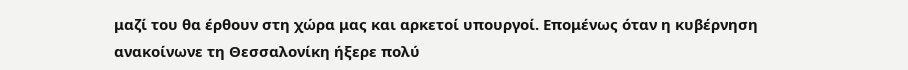μαζί του θα έρθουν στη χώρα μας και αρκετοί υπουργοί. Επομένως όταν η κυβέρνηση ανακοίνωνε τη Θεσσαλονίκη ήξερε πολύ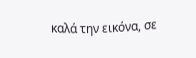καλά την εικόνα, σε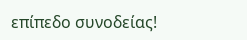επίπεδο συνοδείας!